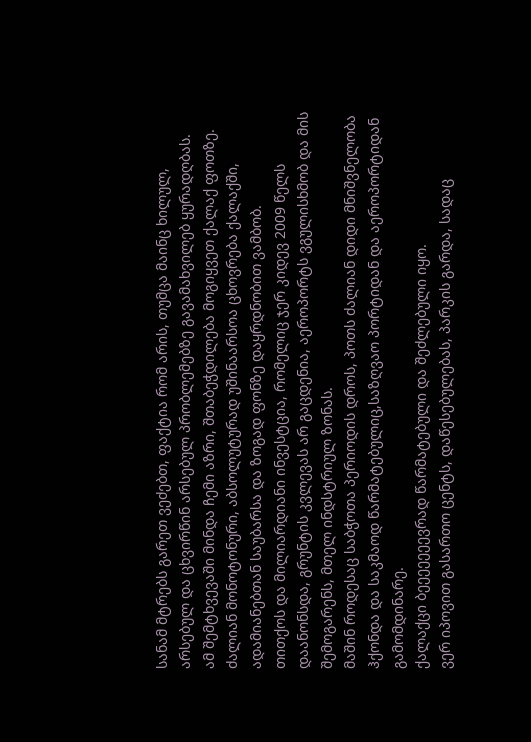სანამ მტრებს გარეთ ვეძებთ, ფაქტია რომ არის, თუმცა მაინც ხილულ, არსებულ და ცხვირწინ არსებულ პრობლემებზე გავამახვილებ ყურადღბას.
ამ შემტხვევაში მინდა ჩემი აზრი, შთაბეჭდილება მოგიყვეთ ქალაქ ფოთზე.
ძალიან მონოტონური, აბსოლუტურად უშინაარსოა ცხოვრება ქალაქში, ადამიანებთან საუბარსა და ზოგად ფონზე დაყრდნობით ვამბობ.
თითქოს და მილიარდიანი ინვესტცია, რომელიც ჯერ კიდევ 2009 წელს დაანონსდა, გრუნტის კვლევას არ გაცდენია, აეროპორტს ვგულისხმობ და მის შემოგარენს, მთელ ინდსტრიულ ზონას.
მაშინ როდესაც საბჭოთა პერიოდის დროს, პოთს ძალიან დიდი მნიშვნელობა ჰქონდა და საკმაოდ წარმატებულიც,საზღვაო პორტიდან და აეროპორტიდან გამომდინარე.
ქალაქცი ბეეეეეეევრად წარმატებული და შეძლებული იყო.
ვერ იპოვით გასართო ცენტს, დაწესებულებას, პარკის გარდა, სადაც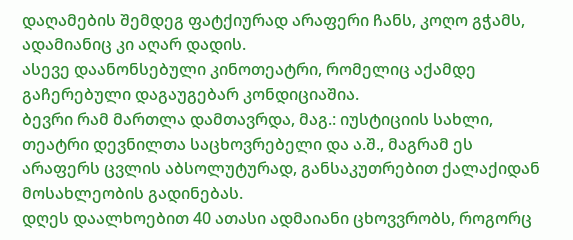დაღამების შემდეგ ფატქიურად არაფერი ჩანს, კოღო გჭამს, ადამიანიც კი აღარ დადის.
ასევე დაანონსებული კინოთეატრი, რომელიც აქამდე გაჩერებული დაგაუგებარ კონდიციაშია.
ბევრი რამ მართლა დამთავრდა, მაგ.: იუსტიციის სახლი, თეატრი დევნილთა საცხოვრებელი და ა.შ., მაგრამ ეს არაფერს ცვლის აბსოლუტურად, განსაკუთრებით ქალაქიდან მოსახლეობის გადინებას.
დღეს დაალხოებით 40 ათასი ადმაიანი ცხოვვრობს, როგორც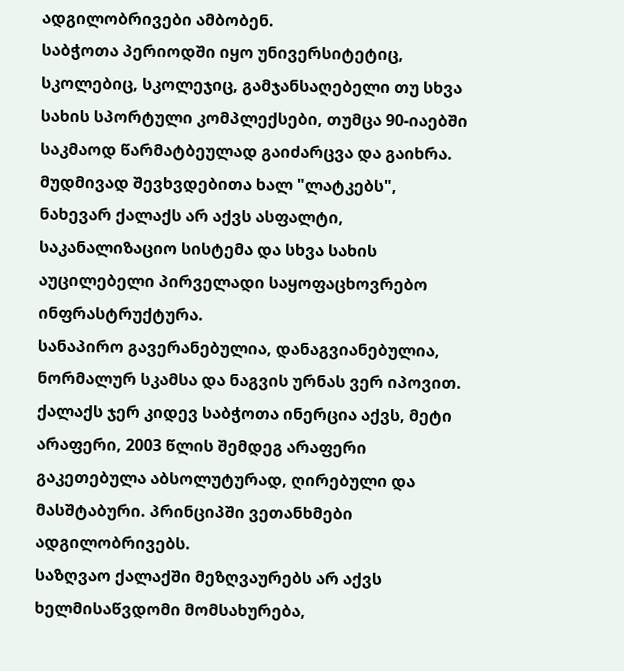ადგილობრივები ამბობენ.
საბჭოთა პერიოდში იყო უნივერსიტეტიც, სკოლებიც, სკოლეჯიც, გამჯანსაღებელი თუ სხვა სახის სპორტული კომპლექსები, თუმცა 90-იაებში საკმაოდ წარმატბეულად გაიძარცვა და გაიხრა.
მუდმივად შევხვდებითა ხალ "ლატკებს", ნახევარ ქალაქს არ აქვს ასფალტი, საკანალიზაციო სისტემა და სხვა სახის აუცილებელი პირველადი საყოფაცხოვრებო ინფრასტრუქტურა.
სანაპირო გავერანებულია, დანაგვიანებულია, ნორმალურ სკამსა და ნაგვის ურნას ვერ იპოვით.
ქალაქს ჯერ კიდევ საბჭოთა ინერცია აქვს, მეტი არაფერი, 2003 წლის შემდეგ არაფერი გაკეთებულა აბსოლუტურად, ღირებული და მასშტაბური. პრინციპში ვეთანხმები ადგილობრივებს.
საზღვაო ქალაქში მეზღვაურებს არ აქვს ხელმისაწვდომი მომსახურება,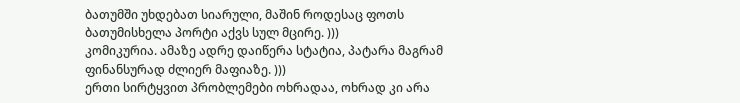ბათუმში უხდებათ სიარული, მაშინ როდესაც ფოთს ბათუმისხელა პორტი აქვს სულ მცირე. )))
კომიკურია. ამაზე ადრე დაიწერა სტატია, პატარა მაგრამ ფინანსურად ძლიერ მაფიაზე. )))
ერთი სირტყვით პრობლემები ოხრადაა, ოხრად კი არა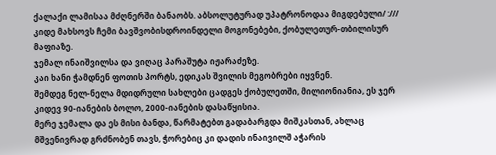ქალაქი ლამისაა მძღნერში ბანაობს. აბსოლუტურად უპატრონოდაა მიგდებული/ :///
კიდე მახსოვს ჩემი ბავშვობისდროინდელი მოგონებები, ქობულეთურ-თბილისურ მაფიაზე.
ჯემალ ინაიშვილსა და ვიღაც პარაშუტა იჟარაძეზე.
კაი ხანი ჭამდნენ ფოთის პორტს, ედიკას შვილის მეგობრები იყვნენ.
შემდეგ ნელ-ნელა მდიდრული სახლები ცადგეს ქობულეთში, მილიონიანია, ეს ჯერ კიდევ 90-იანების ბოლო, 2000-იანების დასაწყისია.
მერე ჯემალა და ეს მისი ბანდა, წარმატებთ გადაბარგდა მიშკასთან, ახლაც მშვენივრად გრძნობენ თავს, ჭორებიც კი დადის ინაივილშ აჭარის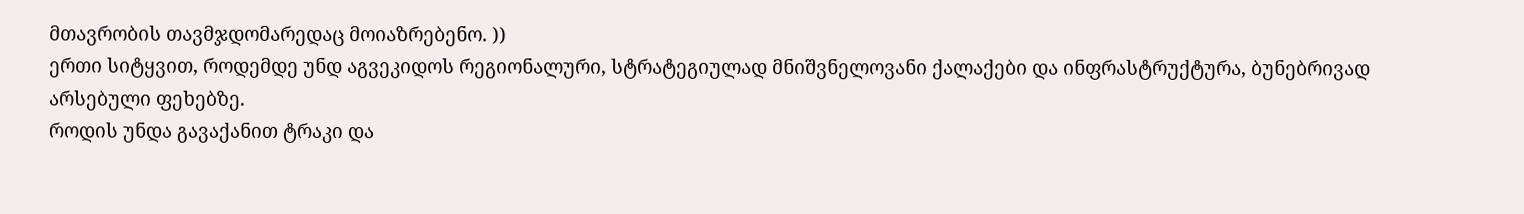მთავრობის თავმჯდომარედაც მოიაზრებენო. ))
ერთი სიტყვით, როდემდე უნდ აგვეკიდოს რეგიონალური, სტრატეგიულად მნიშვნელოვანი ქალაქები და ინფრასტრუქტურა, ბუნებრივად არსებული ფეხებზე.
როდის უნდა გავაქანით ტრაკი და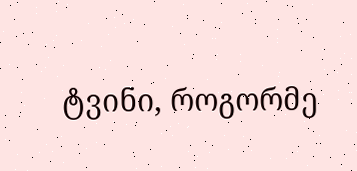ტვინი, როგორმე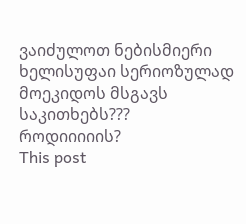ვაიძულოთ ნებისმიერი ხელისუფაი სერიოზულად მოეკიდოს მსგავს საკითხებს???
როდიიიიის?
This post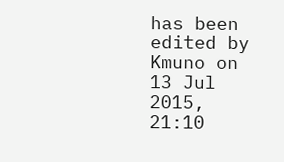has been edited by Kmuno on 13 Jul 2015, 21:10